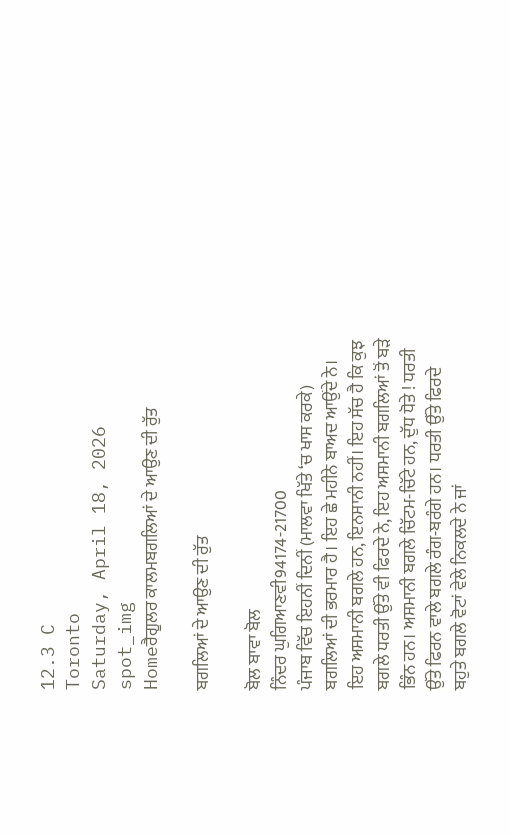12.3 C
Toronto
Saturday, April 18, 2026
spot_img
Homeਰੈਗੂਲਰ ਕਾਲਮਬਗਲਿਆਂ ਦੇ ਆਉਣ ਦੀ ਰੁੱਤ

ਬਗਲਿਆਂ ਦੇ ਆਉਣ ਦੀ ਰੁੱਤ

ਬੋਲ ਬਾਵਾ ਬੋਲ
ਨਿੰਦਰ ਘੁਗਿਆਣਵੀ94174-21700
ਪੰਜਾਬ ਵਿੱਚ ਇਹਨੀਂ ਦਿਨੀਂ (ਮਾਲਵਾ ਖਿੱਤੇ ‘ਚ ਖਾਸ ਕਰਕੇ) ਬਗਲਿਆਂ ਦੀ ਭਰਮਾਰ ਹੈ। ਇਹ ਛੇ ਮਹੀਨੇ ਬਾਅਦ ਆਉਂਦੇ ਨੇ। ਇਹ ਅਸਮਾਨੀ ਬਗਲੇ ਹਨ, ਇਨਸਾਨੀ ਨਹੀਂ। ਇਹ ਸੱਚ ਹੈ ਕਿ ਕੁਝ ਬਗਲੇ ਧਰਤੀ ਉੱਤੇ ਵੀ ਫਿਰਦੇ ਨੇ, ਇਹ ਅਸਮਾਨੀ ਬਗਲਿਆਂ ਤੋਂ ਬੜੇ ਭਿੰਨ ਹਨ। ਅਸਮਾਨੀ ਬਗਲੇ ਚਿੱਟਮ-ਚਿੱਟੇ ਹਨ, ਦੁੱਧ ਧੋਤੇ ! ਧਰਤੀ ਉੱਤੇ ਫਿਰਨ ਵਾਲੇ ਬਗਲੇ ਰੰਗ-ਬਰੰਗੇ ਹਨ। ਧਰਤੀ ਉੱਤੇ ਫਿਰਦੇ ਬਹੁਤੇ ਬਗਲੇ ਵੋਟਾਂ ਵੇਲੇ ਨਿਕਲਦੇ ਨੇ ਜਾਂ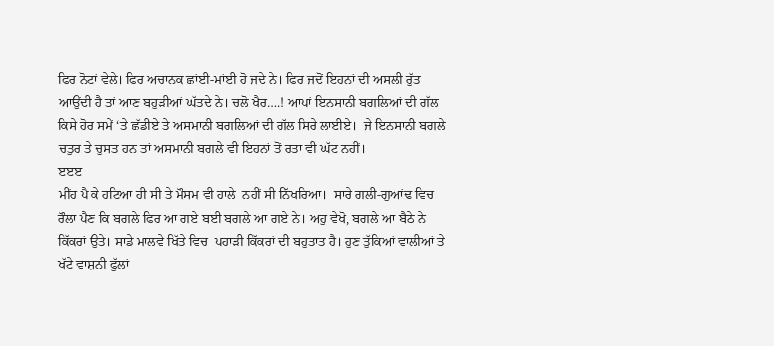ਫਿਰ ਨੋਟਾਂ ਵੇਲੇ। ਫਿਰ ਅਚਾਨਕ ਛਾਂਈ-ਮਾਂਈ ਹੋ ਜਦੇ ਨੇ। ਫਿਰ ਜਦੋਂ ਇਹਨਾਂ ਦੀ ਅਸਲੀ ਰੁੱਤ ਆਉਂਦੀ ਹੈ ਤਾਂ ਆਣ ਬਹੁੜੀਆਂ ਘੱਤਦੇ ਨੇ। ਚਲੋ ਖੈਰ….! ਆਪਾਂ ਇਨਸਾਨੀ ਬਗਲਿਆਂ ਦੀ ਗੱਲ ਕਿਸੇ ਹੋਰ ਸਮੇਂ ‘ਤੇ ਛੱਡੀਏ ਤੇ ਅਸਮਾਨੀ ਬਗਲਿਆਂ ਦੀ ਗੱਲ ਸਿਰੇ ਲਾਈਏ।  ਜੇ ਇਨਸਾਨੀ ਬਗਲੇ ਚਤੁਰ ਤੇ ਚੁਸਤ ਹਨ ਤਾਂ ਅਸਮਾਨੀ ਬਗਲੇ ਵੀ ਇਹਨਾਂ ਤੋਂ ਰਤਾ ਵੀ ਘੱਟ ਨਹੀਂ।
ੲੲੲ
ਮੀਂਹ ਪੈ ਕੇ ਹਟਿਆ ਹੀ ਸੀ ਤੇ ਮੌਸਮ ਵੀ ਹਾਲੇ  ਨਹੀਂ ਸੀ ਨਿੱਖਰਿਆ।  ਸਾਰੇ ਗਲੀ-ਗੁਆਂਢ ਵਿਚ ਰੌਲਾ ਪੈਣ ਕਿ ਬਗਲੇ ਫਿਰ ਆ ਗਏ ਬਈ ਬਗਲੇ ਆ ਗਏ ਨੇ। ਅਹੁ ਵੇਖੋ, ਬਗਲੇ ਆ ਬੈਠੇ ਨੇ ਕਿੱਕਰਾਂ ਉਤੇ। ਸਾਡੇ ਮਾਲਵੇ ਖਿੱਤੇ ਵਿਚ  ਪਹਾੜੀ ਕਿੱਕਰਾਂ ਦੀ ਬਹੁਤਾਤ ਹੈ। ਹੁਣ ਤੁੱਕਿਆਂ ਵਾਲੀਆਂ ਤੇ ਖੱਟੇ ਵਾਸ਼ਨੀ ਫੁੱਲਾਂ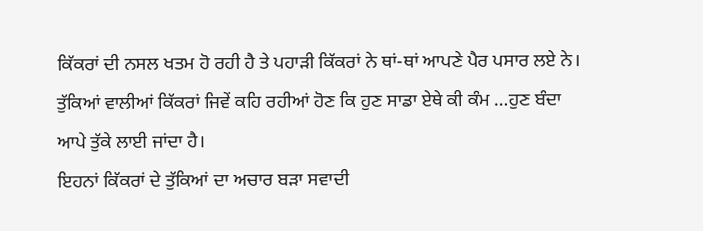ਕਿੱਕਰਾਂ ਦੀ ਨਸਲ ਖਤਮ ਹੋ ਰਹੀ ਹੈ ਤੇ ਪਹਾੜੀ ਕਿੱਕਰਾਂ ਨੇ ਥਾਂ-ਥਾਂ ਆਪਣੇ ਪੈਰ ਪਸਾਰ ਲਏ ਨੇ। ਤੁੱਕਿਆਂ ਵਾਲੀਆਂ ਕਿੱਕਰਾਂ ਜਿਵੇਂ ਕਹਿ ਰਹੀਆਂ ਹੋਣ ਕਿ ਹੁਣ ਸਾਡਾ ਏਥੇ ਕੀ ਕੰਮ …ਹੁਣ ਬੰਦਾ ਆਪੇ ਤੁੱਕੇ ਲਾਈ ਜਾਂਦਾ ਹੈ।
ਇਹਨਾਂ ਕਿੱਕਰਾਂ ਦੇ ਤੁੱਕਿਆਂ ਦਾ ਅਚਾਰ ਬੜਾ ਸਵਾਦੀ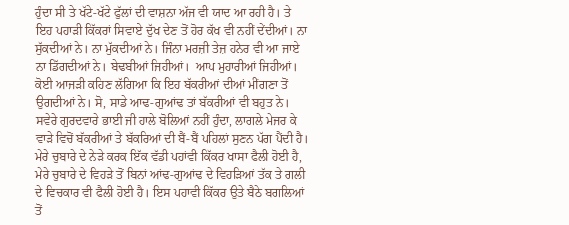ਹੁੰਦਾ ਸੀ ਤੇ ਖੱਟੇ-ਖੱਟੇ ਫੁੱਲਾਂ ਦੀ ਵਾਸ਼ਨਾ ਅੱਜ ਵੀ ਯਾਦ ਆ ਰਹੀ ਹੈ। ਤੇ ਇਹ ਪਹਾੜੀ ਕਿੱਕਰਾਂ ਸਿਵਾਏ ਦੁੱਖ ਦੇਣ ਤੋਂ ਹੋਰ ਕੱਖ ਵੀ ਨਹੀਂ ਦੇਂਦੀਆਂ। ਨਾ ਸੁੱਕਦੀਆਂ ਨੇ। ਨਾ ਮੁੱਕਦੀਆਂ ਨੇ। ਜਿੰਨਾ ਮਰਜ਼ੀ ਤੇਜ਼ ਹਨੇਰ ਵੀ ਆ ਜਾਏ ਨਾ ਡਿੱਗਦੀਆਂ ਨੇ। ਬੇਢਬੀਆਂ ਜਿਹੀਆਂ।  ਆਪ ਮੁਹਾਰੀਆਂ ਜਿਹੀਆਂ। ਕੋਈ ਆਜੜੀ ਕਹਿਣ ਲੱਗਿਆ ਕਿ ਇਹ ਬੱਕਰੀਆਂ ਦੀਆਂ ਮੀਂਗਣਾ ਤੋਂ ਉਗਦੀਆਂ ਨੇ। ਸੋ, ਸਾਡੇ ਆਢ-ਗੁਆਂਢ ਤਾਂ ਬੱਕਰੀਆਂ ਵੀ ਬਹੁਤ ਨੇ।
ਸਵੇਰੇ ਗੁਰਦਵਾਰੇ ਭਾਈ ਜੀ ਹਾਲੇ ਬੋਲਿਆਂ ਨਹੀਂ ਹੁੰਦਾ, ਲਾਗਲੇ ਮੇਜਰ ਕੇ ਵਾੜੇ ਵਿਚੋਂ ਬੱਕਰੀਆਂ ਤੇ ਬੱਕਰਿਆਂ ਦੀ ਬੈਂ-ਬੈਂ ਪਹਿਲਾਂ ਸੁਣਨ ਪੱਗ ਪੈਂਦੀ ਹੈ।
ਮੇਰੇ ਚੁਬਾਰੇ ਦੇ ਨੇੜੇ ਕਰਕ ਇੱਕ ਵੱਡੀ ਪਹਾਂਵੀ ਕਿੱਕਰ ਖਾਸਾ ਫੈਲੀ ਹੋਈ ਹੈ, ਮੇਰੇ ਚੁਬਾਰੇ ਦੇ ਵਿਹੜੇ ਤੋਂ ਬਿਨਾਂ ਆਂਢ-ਗੁਆਂਢ ਦੇ ਵਿਹੜਿਆਂ ਤੱਕ ਤੇ ਗਲੀ ਦੇ ਵਿਚਕਾਰ ਵੀ ਫੈਲੀ ਹੋਈ ਹੈ। ਇਸ ਪਹਾਵੀ ਕਿੱਕਰ ਉਤੇ ਬੈਠੇ ਬਗਲਿਆਂ ਤੋਂ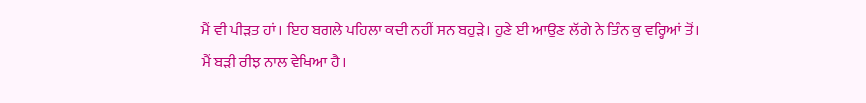ਮੈਂ ਵੀ ਪੀੜਤ ਹਾਂ। ਇਹ ਬਗਲੇ ਪਹਿਲਾ ਕਦੀ ਨਹੀਂ ਸਨ ਬਹੁੜੇ। ਹੁਣੇ ਈ ਆਉਣ ਲੱਗੇ ਨੇ ਤਿੰਨ ਕੁ ਵਰ੍ਹਿਆਂ ਤੋਂ। ਮੈਂ ਬੜੀ ਰੀਝ ਨਾਲ ਵੇਖਿਆ ਹੈ।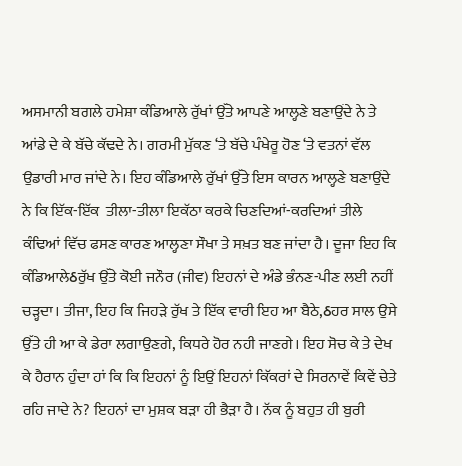ਅਸਮਾਨੀ ਬਗਲੇ ਹਮੇਸ਼ਾ ਕੰਡਿਆਲੇ ਰੁੱਖਾਂ ਉੱਤੇ ਆਪਣੇ ਆਲ੍ਹਣੇ ਬਣਾਉਂਦੇ ਨੇ ਤੇ ਆਂਡੇ ਦੇ ਕੇ ਬੱਚੇ ਕੱਢਦੇ ਨੇ। ਗਰਮੀ ਮੁੱਕਣ ‘ਤੇ ਬੱਚੇ ਪੰਖੇਰੂ ਹੋਣ ‘ਤੇ ਵਤਨਾਂ ਵੱਲ ਉਡਾਰੀ ਮਾਰ ਜਾਂਦੇ ਨੇ। ਇਹ ਕੰਡਿਆਲੇ ਰੁੱਖਾਂ ਉੱਤੇ ਇਸ ਕਾਰਨ ਆਲ੍ਹਣੇ ਬਣਾਉਂਦੇ ਨੇ ਕਿ ਇੱਕ-ਇੱਕ  ਤੀਲਾ-ਤੀਲਾ ਇਕੱਠਾ ਕਰਕੇ ਚਿਣਦਿਆਂ-ਕਰਦਿਆਂ ਤੀਲੇ ਕੰਢਿਆਂ ਵਿੱਚ ਫਸਣ ਕਾਰਣ ਆਲ੍ਹਣਾ ਸੌਖਾ ਤੇ ਸਖ਼ਤ ਬਣ ਜਾਂਦਾ ਹੈ। ਦੂਜਾ ਇਹ ਕਿ ਕੰਡਿਆਲੇઠਰੁੱਖ ਉੱਤੇ ਕੋਈ ਜਨੌਰ (ਜੀਵ) ਇਹਨਾਂ ਦੇ ਅੰਡੇ ਭੰਨਣ-ਪੀਣ ਲਈ ਨਹੀਂ ਚੜ੍ਹਦਾ। ਤੀਜਾ, ਇਹ ਕਿ ਜਿਹੜੇ ਰੁੱਖ ਤੇ ਇੱਕ ਵਾਰੀ ਇਹ ਆ ਬੈਠੇ,ઠਹਰ ਸਾਲ ਉਸੇ ਉੱਤੇ ਹੀ ਆ ਕੇ ਡੇਰਾ ਲਗਾਉਣਗੇ, ਕਿਧਰੇ ਹੋਰ ਨਹੀ ਜਾਣਗੇ। ਇਹ ਸੋਚ ਕੇ ਤੇ ਦੇਖ ਕੇ ਹੈਰਾਨ ਹੁੰਦਾ ਹਾਂ ਕਿ ਕਿ ਇਹਨਾਂ ਨੂੰ ਇਉਂ ਇਹਨਾਂ ਕਿੱਕਰਾਂ ਦੇ ਸਿਰਨਾਵੇਂ ਕਿਵੇਂ ਚੇਤੇ ਰਹਿ ਜਾਦੇ ਨੇ? ਇਹਨਾਂ ਦਾ ਮੁਸ਼ਕ ਬੜਾ ਹੀ ਭੈੜਾ ਹੈ। ਨੱਕ ਨੂੰ ਬਹੁਤ ਹੀ ਬੁਰੀ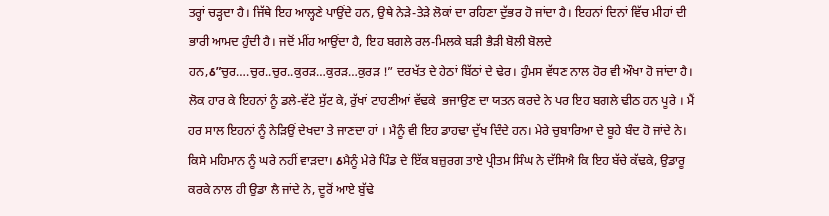ਤਰ੍ਹਾਂ ਚੜ੍ਹਦਾ ਹੈ। ਜਿੱਥੇ ਇਹ ਆਲ੍ਹਣੇ ਪਾਉਂਦੇ ਹਨ, ਉਥੇ ਨੇੜੇ-ਤੇੜੇ ਲੋਕਾਂ ਦਾ ਰਹਿਣਾ ਦੁੱਭਰ ਹੋ ਜਾਂਦਾ ਹੈ। ਇਹਨਾਂ ਦਿਨਾਂ ਵਿੱਚ ਮੀਹਾਂ ਦੀ ਭਾਰੀ ਆਮਦ ਹੁੰਦੀ ਹੈ। ਜਦੋਂ ਮੀਂਹ ਆਉਂਦਾ ਹੈ, ਇਹ ਬਗਲੇ ਰਲ-ਮਿਲਕੇ ਬੜੀ ਭੈੜੀ ਬੋਲੀ ਬੋਲਦੇ ਹਨ,ઠ”ਚੁਰ….ਚੁਰ..ਚੁਰ..ਕੁਰੜ…ਕੁਰੜ…ਕੁਰੜ !” ਦਰਖੱਤ ਦੇ ਹੇਠਾਂ ਬਿੱਠਾਂ ਦੇ ਢੇਰ। ਹੁੰਮਸ ਵੱਧਣ ਨਾਲ ਹੋਰ ਵੀ ਔਖਾ ਹੋ ਜਾਂਦਾ ਹੈ। ਲੋਕ ਹਾਰ ਕੇ ਇਹਨਾਂ ਨੂੰ ਡਲੇ-ਵੱਟੇ ਸੁੱਟ ਕੇ, ਰੁੱਖਾਂ ਟਾਹਣੀਆਂ ਵੱਢਕੇ  ਭਜਾਉਣ ਦਾ ਯਤਨ ਕਰਦੇ ਨੇ ਪਰ ਇਹ ਬਗਲੇ ਢੀਠ ਹਨ ਪੂਰੇ । ਮੈਂ ਹਰ ਸਾਲ ਇਹਨਾਂ ਨੂੰ ਨੇੜਿਉਂ ਦੇਖਦਾ ਤੇ ਜਾਣਦਾ ਹਾਂ । ਮੈਨੂੰ ਵੀ ਇਹ ਡਾਹਢਾ ਦੁੱਖ ਦਿੰਦੇ ਹਨ। ਮੇਰੇ ਚੁਬਾਰਿਆ ਦੇ ਬੂਹੇ ਬੰਦ ਹੋ ਜਾਂਦੇ ਨੇ। ਕਿਸੇ ਮਹਿਮਾਨ ਨੂੰ ਘਰੇ ਨਹੀਂ ਵਾੜਦਾ। ઠਮੈਨੂੰ ਮੇਰੇ ਪਿੰਡ ਦੇ ਇੱਕ ਬਜ਼ੁਰਗ ਤਾਏ ਪ੍ਰੀਤਮ ਸਿੰਘ ਨੇ ਦੱਸਿਐ ਕਿ ਇਹ ਬੱਚੇ ਕੱਢਕੇ, ਉਡਾਰੂ ਕਰਕੇ ਨਾਲ ਹੀ ਉਡਾ ਲੈ ਜਾਂਦੇ ਨੇ, ਦੂਰੋਂ ਆਏ ਬੁੱਢੇ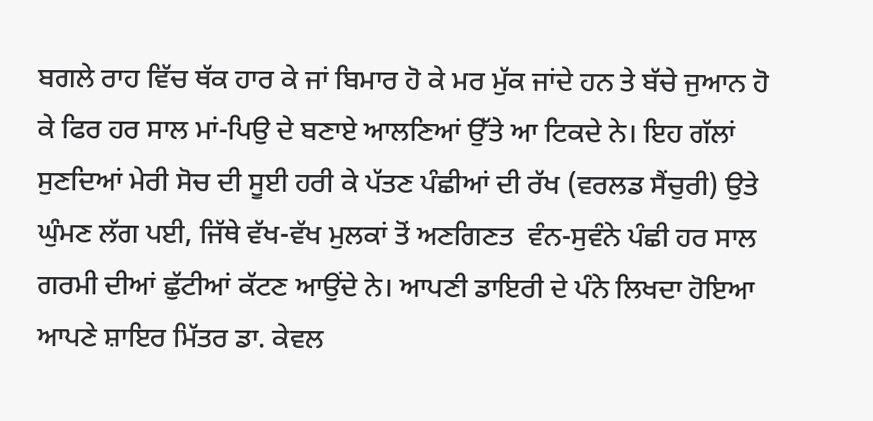ਬਗਲੇ ਰਾਹ ਵਿੱਚ ਥੱਕ ਹਾਰ ਕੇ ਜਾਂ ਬਿਮਾਰ ਹੋ ਕੇ ਮਰ ਮੁੱਕ ਜਾਂਦੇ ਹਨ ਤੇ ਬੱਚੇ ਜੁਆਨ ਹੋ ਕੇ ਫਿਰ ਹਰ ਸਾਲ ਮਾਂ-ਪਿਉ ਦੇ ਬਣਾਏ ਆਲਣਿਆਂ ਉੱਤੇ ਆ ਟਿਕਦੇ ਨੇ। ਇਹ ਗੱਲਾਂ ਸੁਣਦਿਆਂ ਮੇਰੀ ਸੋਚ ਦੀ ਸੂਈ ਹਰੀ ਕੇ ਪੱਤਣ ਪੰਛੀਆਂ ਦੀ ਰੱਖ (ਵਰਲਡ ਸੈਂਚੁਰੀ) ਉਤੇ ਘੁੰਮਣ ਲੱਗ ਪਈ, ਜਿੱਥੇ ਵੱਖ-ਵੱਖ ਮੁਲਕਾਂ ਤੋਂ ਅਣਗਿਣਤ  ਵੰਨ-ਸੁਵੰਨੇ ਪੰਛੀ ਹਰ ਸਾਲ ਗਰਮੀ ਦੀਆਂ ਛੁੱਟੀਆਂ ਕੱਟਣ ਆਉਂਦੇ ਨੇ। ਆਪਣੀ ਡਾਇਰੀ ਦੇ ਪੰਨੇ ਲਿਖਦਾ ਹੋਇਆ ਆਪਣੇ ਸ਼ਾਇਰ ਮਿੱਤਰ ਡਾ. ਕੇਵਲ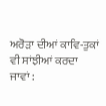ਅਰੋੜਾ ਦੀਆਂ ਕਾਵਿ-ਤੁਕਾਂ ਵੀ ਸਾਂਝੀਆਂ ਕਰਦਾ ਜਾਵਾਂ :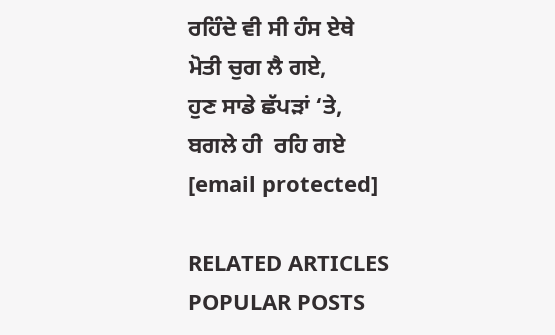ਰਹਿੰਦੇ ਵੀ ਸੀ ਹੰਸ ਏਥੇ
ਮੋਤੀ ਚੁਗ ਲੈ ਗਏ,
ਹੁਣ ਸਾਡੇ ਛੱਪੜਾਂ ‘ਤੇ,
ਬਗਲੇ ਹੀ  ਰਹਿ ਗਏ
[email protected]

RELATED ARTICLES
POPULAR POSTS